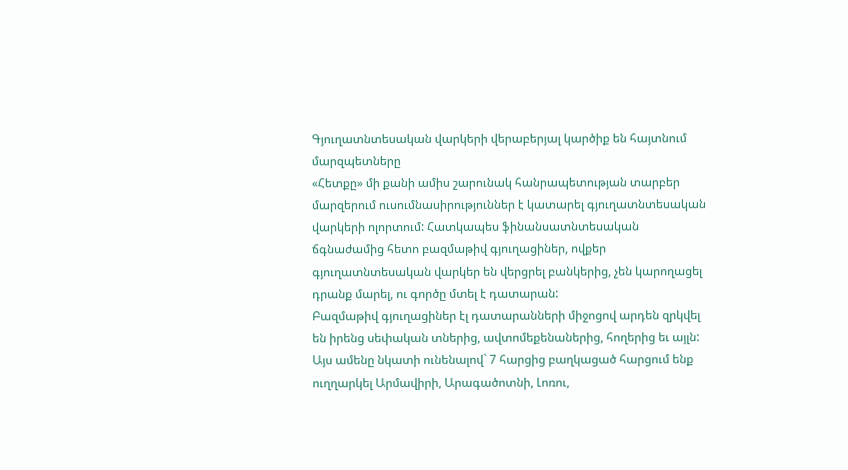Գյուղատնտեսական վարկերի վերաբերյալ կարծիք են հայտնում մարզպետները
«Հետքը» մի քանի ամիս շարունակ հանրապետության տարբեր մարզերում ուսումնասիրություններ է կատարել գյուղատնտեսական վարկերի ոլորտում: Հատկապես ֆինանսատնտեսական ճգնաժամից հետո բազմաթիվ գյուղացիներ, ովքեր գյուղատնտեսական վարկեր են վերցրել բանկերից, չեն կարողացել դրանք մարել, ու գործը մտել է դատարան:
Բազմաթիվ գյուղացիներ էլ դատարանների միջոցով արդեն զրկվել են իրենց սեփական տներից, ավտոմեքենաներից, հողերից եւ այլն: Այս ամենը նկատի ունենալով` 7 հարցից բաղկացած հարցում ենք ուղղարկել Արմավիրի, Արագածոտնի, Լոռու,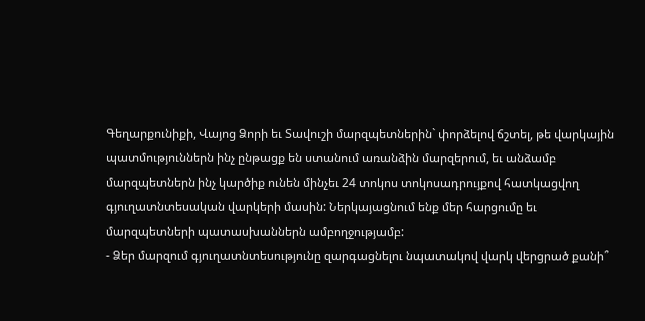Գեղարքունիքի, Վայոց Ձորի եւ Տավուշի մարզպետներին` փորձելով ճշտել, թե վարկային պատմություններն ինչ ընթացք են ստանում առանձին մարզերում, եւ անձամբ մարզպետներն ինչ կարծիք ունեն մինչեւ 24 տոկոս տոկոսադրույքով հատկացվող գյուղատնտեսական վարկերի մասին: Ներկայացնում ենք մեր հարցումը եւ մարզպետների պատասխաններն ամբողջությամբ:
- Ձեր մարզում գյուղատնտեսությունը զարգացնելու նպատակով վարկ վերցրած քանի՞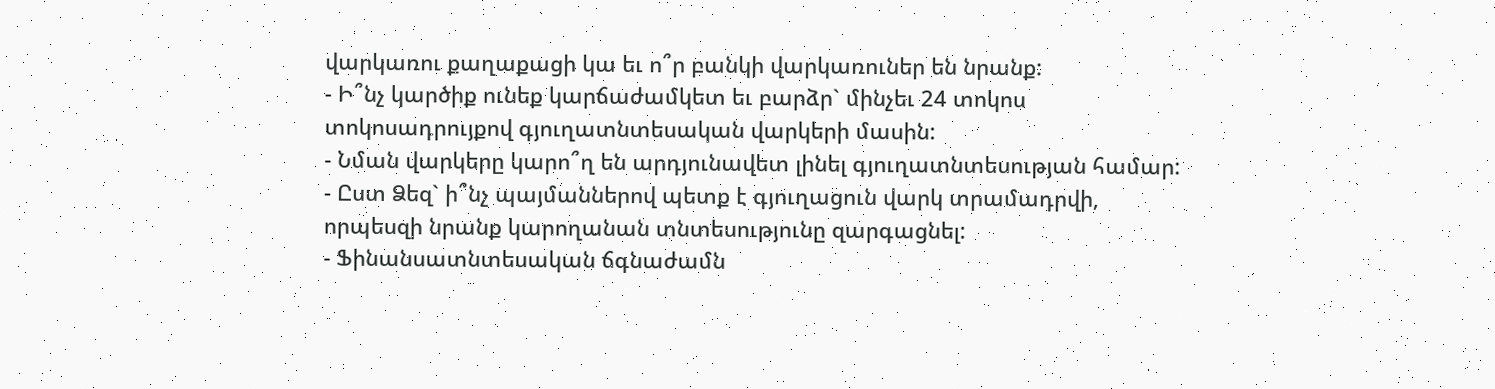վարկառու քաղաքացի կա եւ ո՞ր բանկի վարկառուներ են նրանք:
- Ի՞նչ կարծիք ունեք կարճաժամկետ եւ բարձր` մինչեւ 24 տոկոս տոկոսադրույքով գյուղատնտեսական վարկերի մասին:
- Նման վարկերը կարո՞ղ են արդյունավետ լինել գյուղատնտեսության համար:
- Ըստ Ձեզ` ի՞նչ պայմաններով պետք է գյուղացուն վարկ տրամադրվի, որպեսզի նրանք կարողանան տնտեսությունը զարգացնել:
- Ֆինանսատնտեսական ճգնաժամն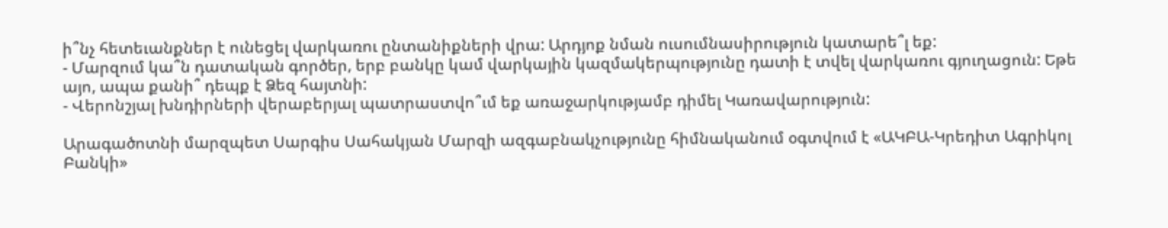ի՞նչ հետեւանքներ է ունեցել վարկառու ընտանիքների վրա: Արդյոք նման ուսումնասիրություն կատարե՞լ եք:
- Մարզում կա՞ն դատական գործեր, երբ բանկը կամ վարկային կազմակերպությունը դատի է տվել վարկառու գյուղացուն: Եթե այո, ապա քանի՞ դեպք է Ձեզ հայտնի:
- Վերոնշյալ խնդիրների վերաբերյալ պատրաստվո՞ւմ եք առաջարկությամբ դիմել Կառավարություն:

Արագածոտնի մարզպետ Սարգիս Սահակյան Մարզի ազգաբնակչությունը հիմնականում օգտվում է «ԱԿԲԱ-Կրեդիտ Ագրիկոլ Բանկի»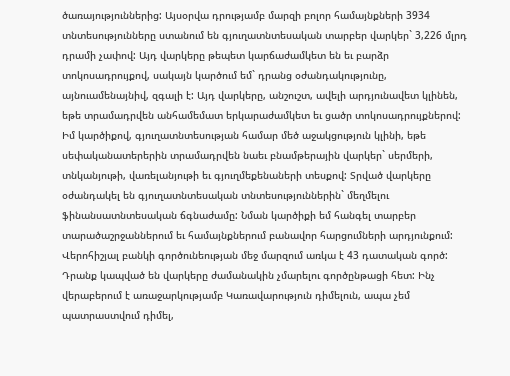ծառայություններից: Այսօրվա դրությամբ մարզի բոլոր համայնքների 3934 տնտեսությունները ստանում են գյուղատնտեսական տարբեր վարկեր` 3,226 մլրդ դրամի չափով: Այդ վարկերը թեպետ կարճաժամկետ են եւ բարձր տոկոսադրույքով, սակայն կարծում եմ` դրանց օժանդակությունը, այնուամենայնիվ, զգալի է: Այդ վարկերը, անշուշտ, ավելի արդյունավետ կլինեն, եթե տրամադրվեն անհամեմատ երկարաժամկետ եւ ցածր տոկոսադրույքներով: Իմ կարծիքով, գյուղատնտեսության համար մեծ աջակցություն կլինի, եթե սեփականատերերին տրամադրվեն նաեւ բնամթերային վարկեր` սերմերի, տնկանյութի, վառելանյութի եւ գյուղմեքենաների տեսքով: Տրված վարկերը օժանդակել են գյուղատնտեսական տնտեսություններին` մեղմելու ֆինանսատնտեսական ճգնաժամը: Նման կարծիքի եմ հանգել տարբեր տարածաշրջաններում եւ համայնքներում բանավոր հարցումների արդյունքում: Վերոհիշյալ բանկի գործունեության մեջ մարզում առկա է 43 դատական գործ: Դրանք կապված են վարկերը ժամանակին չմարելու գործընթացի հետ: Ինչ վերաբերում է առաջարկությամբ Կառավարություն դիմելուն, ապա չեմ պատրաստվում դիմել,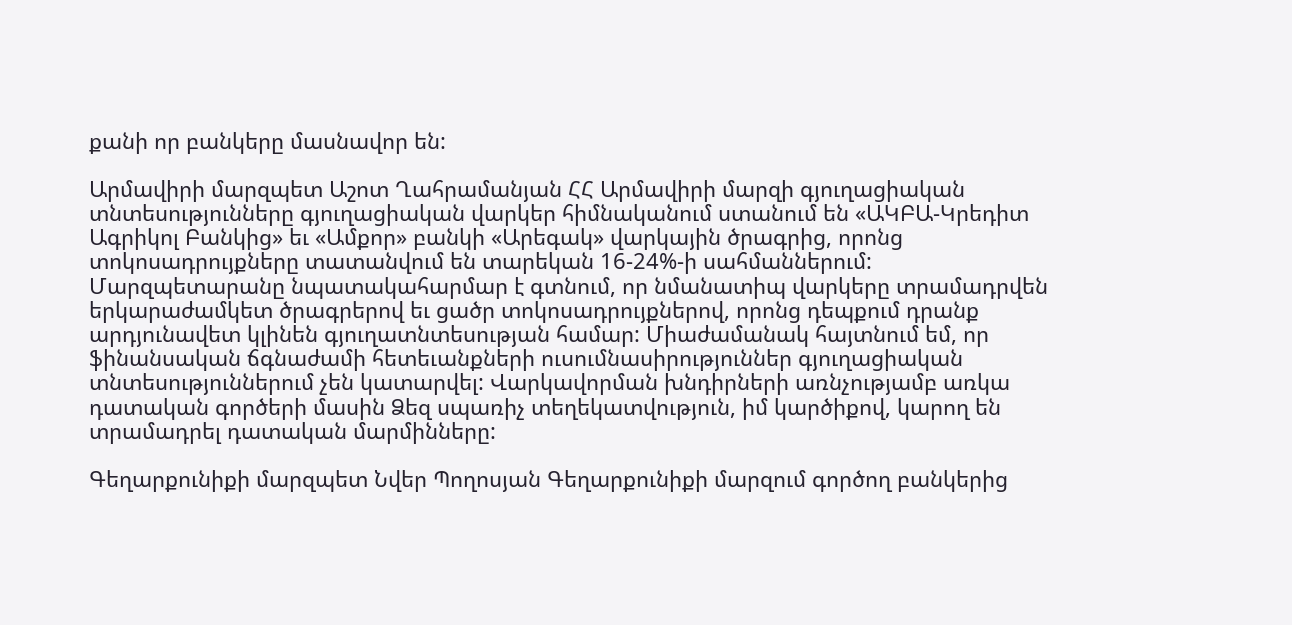քանի որ բանկերը մասնավոր են:

Արմավիրի մարզպետ Աշոտ Ղահրամանյան ՀՀ Արմավիրի մարզի գյուղացիական տնտեսությունները գյուղացիական վարկեր հիմնականում ստանում են «ԱԿԲԱ-Կրեդիտ Ագրիկոլ Բանկից» եւ «Ամքոր» բանկի «Արեգակ» վարկային ծրագրից, որոնց տոկոսադրույքները տատանվում են տարեկան 16-24%-ի սահմաններում: Մարզպետարանը նպատակահարմար է գտնում, որ նմանատիպ վարկերը տրամադրվեն երկարաժամկետ ծրագրերով եւ ցածր տոկոսադրույքներով, որոնց դեպքում դրանք արդյունավետ կլինեն գյուղատնտեսության համար: Միաժամանակ հայտնում եմ, որ ֆինանսական ճգնաժամի հետեւանքների ուսումնասիրություններ գյուղացիական տնտեսություններում չեն կատարվել: Վարկավորման խնդիրների առնչությամբ առկա դատական գործերի մասին Ձեզ սպառիչ տեղեկատվություն, իմ կարծիքով, կարող են տրամադրել դատական մարմինները:

Գեղարքունիքի մարզպետ Նվեր Պողոսյան Գեղարքունիքի մարզում գործող բանկերից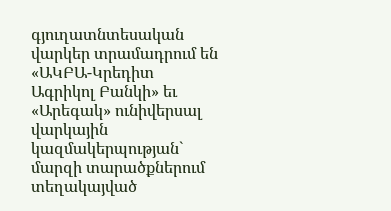գյուղատնտեսական վարկեր տրամադրում են «ԱԿԲԱ-Կրեդիտ Ագրիկոլ Բանկի» եւ «Արեգակ» ունիվերսալ վարկային կազմակերպության` մարզի տարածքներում տեղակայված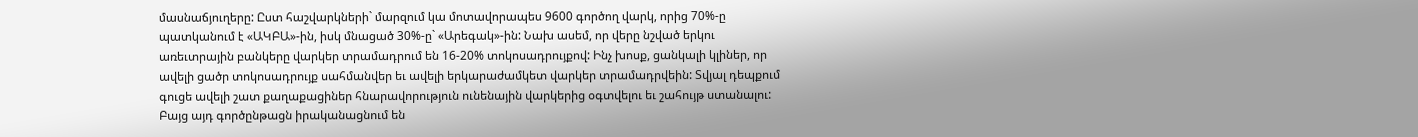մասնաճյուղերը: Ըստ հաշվարկների` մարզում կա մոտավորապես 9600 գործող վարկ, որից 70%-ը պատկանում է «ԱԿԲԱ»-ին, իսկ մնացած 30%-ը` «Արեգակ»-ին: Նախ ասեմ, որ վերը նշված երկու առեւտրային բանկերը վարկեր տրամադրում են 16-20% տոկոսադրույքով: Ինչ խոսք, ցանկալի կլիներ, որ ավելի ցածր տոկոսադրույք սահմանվեր եւ ավելի երկարաժամկետ վարկեր տրամադրվեին: Տվյալ դեպքում գուցե ավելի շատ քաղաքացիներ հնարավորություն ունենային վարկերից օգտվելու եւ շահույթ ստանալու: Բայց այդ գործընթացն իրականացնում են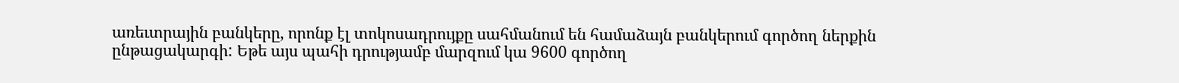առեւտրային բանկերը, որոնք էլ տոկոսադրույքը սահմանում են համաձայն բանկերում գործող ներքին ընթացակարգի: Եթե այս պահի դրությամբ մարզում կա 9600 գործող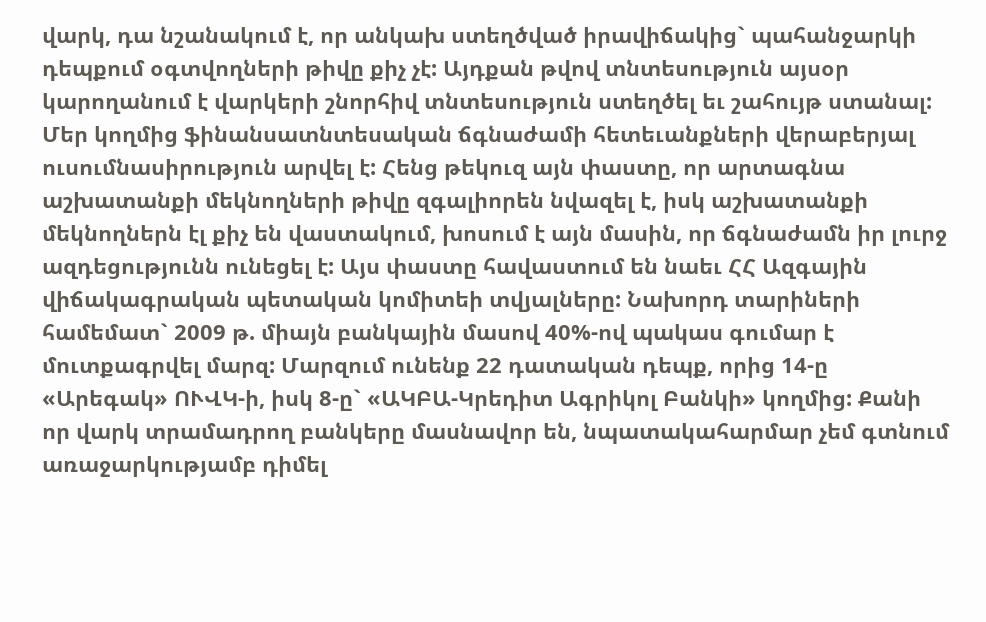վարկ, դա նշանակում է, որ անկախ ստեղծված իրավիճակից` պահանջարկի դեպքում օգտվողների թիվը քիչ չէ: Այդքան թվով տնտեսություն այսօր կարողանում է վարկերի շնորհիվ տնտեսություն ստեղծել եւ շահույթ ստանալ: Մեր կողմից ֆինանսատնտեսական ճգնաժամի հետեւանքների վերաբերյալ ուսումնասիրություն արվել է: Հենց թեկուզ այն փաստը, որ արտագնա աշխատանքի մեկնողների թիվը զգալիորեն նվազել է, իսկ աշխատանքի մեկնողներն էլ քիչ են վաստակում, խոսում է այն մասին, որ ճգնաժամն իր լուրջ ազդեցությունն ունեցել է: Այս փաստը հավաստում են նաեւ ՀՀ Ազգային վիճակագրական պետական կոմիտեի տվյալները: Նախորդ տարիների համեմատ` 2009 թ. միայն բանկային մասով 40%-ով պակաս գումար է մուտքագրվել մարզ: Մարզում ունենք 22 դատական դեպք, որից 14-ը «Արեգակ» ՈՒՎԿ-ի, իսկ 8-ը` «ԱԿԲԱ-Կրեդիտ Ագրիկոլ Բանկի» կողմից: Քանի որ վարկ տրամադրող բանկերը մասնավոր են, նպատակահարմար չեմ գտնում առաջարկությամբ դիմել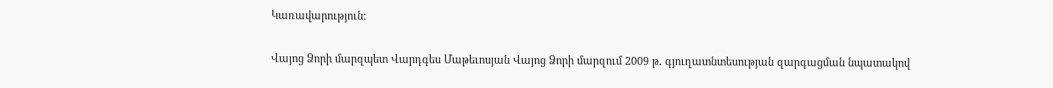Կառավարություն:

Վայոց Ձորի մարզպետ Վարդգես Մաթեւոսյան Վայոց Ձորի մարզում 2009 թ. գյուղատնտեսության զարգացման նպատակով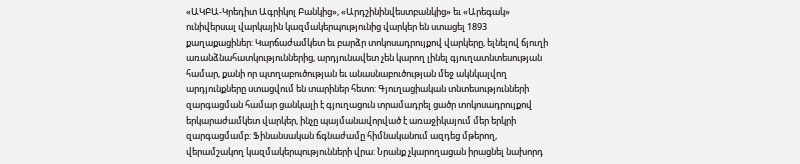«ԱԿԲԱ-Կրեդիտ Ագրիկոլ Բանկից», «Արդշինինվեստբանկից» եւ «Արեգակ» ունիվերսալ վարկային կազմակերպությունից վարկեր են ստացել 1893 քաղաքացիներ: Կարճաժամկետ եւ բարձր տոկոսադրույքով վարկերը, ելնելով ճյուղի առանձնահատկություններից, արդյունավետ չեն կարող լինել գյուղատնտեսության համար, քանի որ պտղաբուծության եւ անասնաբուծության մեջ ակնկալվող արդյունքները ստացվում են տարիներ հետո: Գյուղացիական տնտեսությունների զարգացման համար ցանկալի է գյուղացուն տրամադրել ցածր տոկոսադրույքով երկարաժամկետ վարկեր, ինչը պայմանավորված է առաջիկայում մեր երկրի զարգացմամբ: Ֆինանսական ճգնաժամը հիմնականում ազդեց մթերող, վերամշակող կազմակերպությունների վրա: Նրանք չկարողացան իրացնել նախորդ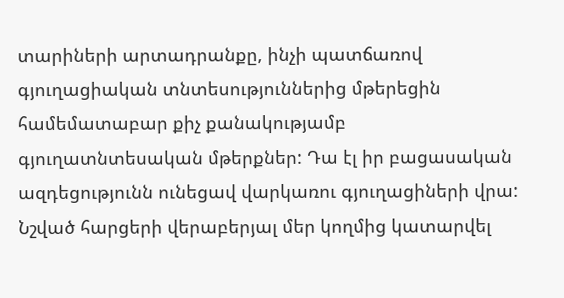տարիների արտադրանքը, ինչի պատճառով գյուղացիական տնտեսություններից մթերեցին համեմատաբար քիչ քանակությամբ գյուղատնտեսական մթերքներ: Դա էլ իր բացասական ազդեցությունն ունեցավ վարկառու գյուղացիների վրա: Նշված հարցերի վերաբերյալ մեր կողմից կատարվել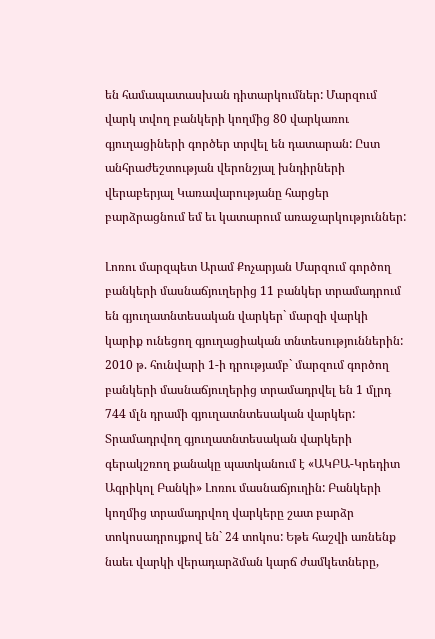են համապատասխան դիտարկումներ: Մարզում վարկ տվող բանկերի կողմից 80 վարկառու գյուղացիների գործեր տրվել են դատարան: Ըստ անհրաժեշտության վերոնշյալ խնդիրների վերաբերյալ Կառավարությանը հարցեր բարձրացնում եմ եւ կատարում առաջարկություններ:

Լոռու մարզպետ Արամ Քոչարյան Մարզում գործող բանկերի մասնաճյուղերից 11 բանկեր տրամադրում են գյուղատնտեսական վարկեր` մարզի վարկի կարիք ունեցող գյուղացիական տնտեսություններին: 2010 թ. հունվարի 1-ի դրությամբ` մարզում գործող բանկերի մասնաճյուղերից տրամադրվել են 1 մլրդ 744 մլն դրամի գյուղատնտեսական վարկեր: Տրամադրվող գյուղատնտեսական վարկերի գերակշռող քանակը պատկանում է «ԱԿԲԱ-Կրեդիտ Ագրիկոլ Բանկի» Լոռու մասնաճյուղին: Բանկերի կողմից տրամադրվող վարկերը շատ բարձր տոկոսադրույքով են` 24 տոկոս: Եթե հաշվի առնենք նաեւ վարկի վերադարձման կարճ ժամկետները,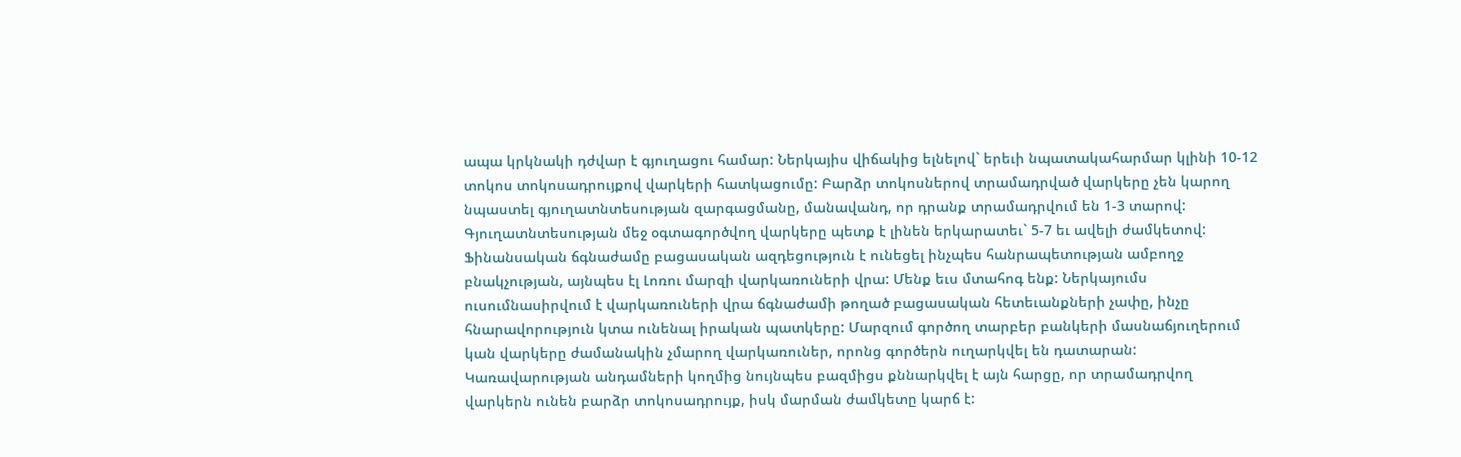ապա կրկնակի դժվար է գյուղացու համար: Ներկայիս վիճակից ելնելով` երեւի նպատակահարմար կլինի 10-12 տոկոս տոկոսադրույքով վարկերի հատկացումը: Բարձր տոկոսներով տրամադրված վարկերը չեն կարող նպաստել գյուղատնտեսության զարգացմանը, մանավանդ, որ դրանք տրամադրվում են 1-3 տարով: Գյուղատնտեսության մեջ օգտագործվող վարկերը պետք է լինեն երկարատեւ` 5-7 եւ ավելի ժամկետով: Ֆինանսական ճգնաժամը բացասական ազդեցություն է ունեցել ինչպես հանրապետության ամբողջ բնակչության, այնպես էլ Լոռու մարզի վարկառուների վրա: Մենք եւս մտահոգ ենք: Ներկայումս ուսումնասիրվում է վարկառուների վրա ճգնաժամի թողած բացասական հետեւանքների չափը, ինչը հնարավորություն կտա ունենալ իրական պատկերը: Մարզում գործող տարբեր բանկերի մասնաճյուղերում կան վարկերը ժամանակին չմարող վարկառուներ, որոնց գործերն ուղարկվել են դատարան: Կառավարության անդամների կողմից նույնպես բազմիցս քննարկվել է այն հարցը, որ տրամադրվող վարկերն ունեն բարձր տոկոսադրույք, իսկ մարման ժամկետը կարճ է: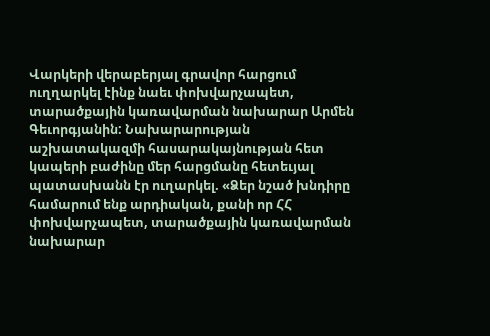Վարկերի վերաբերյալ գրավոր հարցում ուղղարկել էինք նաեւ փոխվարչապետ, տարածքային կառավարման նախարար Արմեն Գեւորգյանին: Նախարարության աշխատակազմի հասարակայնության հետ կապերի բաժինը մեր հարցմանը հետեւյալ պատասխանն էր ուղարկել. «Ձեր նշած խնդիրը համարում ենք արդիական, քանի որ ՀՀ փոխվարչապետ, տարածքային կառավարման նախարար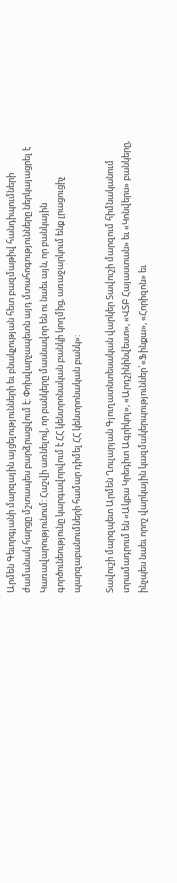Արմեն Գեւորգյանի մարզային այցելությունների եւ բնակչության հետ բազմաթիվ հանդիպումների ժամանակ հարցը մշտապես բարձրացվում է: Փոխվարչապետն այդ մտահոգությունները ներկայացրել է Կառավարությունում: Հաշվի առնելով, որ բանկերը մասնավոր են ու նաեւ այն, որ բանկային գործունեությունը կարգավորվում է ՀՀ կենտրոնական բանկի կողմից, առաջարկում ենք լրացուցիչ պարզաբանումների համար դիմել ՀՀ կենտրոնական բանկ»:

Տավուշի մարզպետ Արմեն Ղուլարյան Գյուղատնտեսական վարկեր Տավուշի մարզում հիմնականում տրամադրում են «Ակբա Կրեդիտ Ագրիկոլ», «Արդշինինվեստ», «ՎՏԲ Հայաստան» եւ «Կոնվերս» բանկերը, ինչպես նաեւ որոշ վարկային կազմակերպություններ`«Ֆինքա», «Հորիզոն» եւ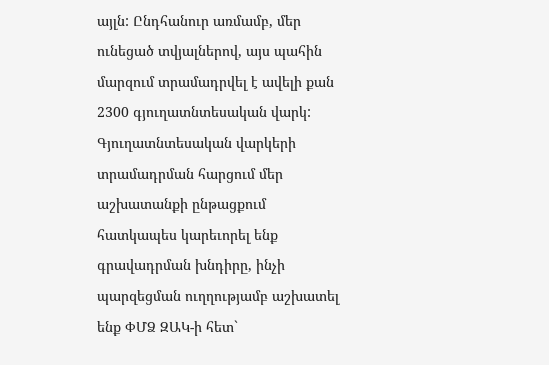այլն: Ընդհանուր առմամբ, մեր ունեցած տվյալներով, այս պահին մարզում տրամադրվել է ավելի քան 2300 գյուղատնտեսական վարկ: Գյուղատնտեսական վարկերի տրամադրման հարցում մեր աշխատանքի ընթացքում հատկապես կարեւորել ենք գրավադրման խնդիրը, ինչի պարզեցման ուղղությամբ աշխատել ենք ՓՄՁ ԶԱԿ-ի հետ`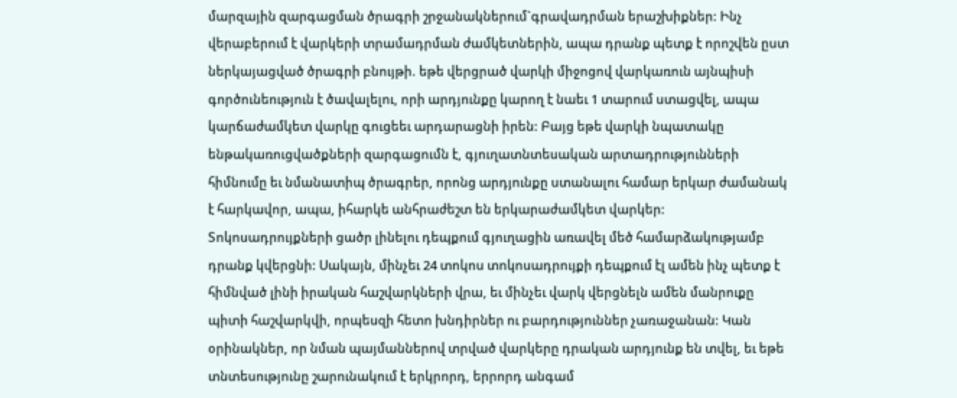մարզային զարգացման ծրագրի շրջանակներում`գրավադրման երաշխիքներ: Ինչ վերաբերում է վարկերի տրամադրման ժամկետներին, ապա դրանք պետք է որոշվեն ըստ ներկայացված ծրագրի բնույթի. եթե վերցրած վարկի միջոցով վարկառուն այնպիսի գործունեություն է ծավալելու, որի արդյունքը կարող է նաեւ 1 տարում ստացվել, ապա կարճաժամկետ վարկը գուցեեւ արդարացնի իրեն: Բայց եթե վարկի նպատակը ենթակառուցվածքների զարգացումն է, գյուղատնտեսական արտադրությունների հիմնումը եւ նմանատիպ ծրագրեր, որոնց արդյունքը ստանալու համար երկար ժամանակ է հարկավոր, ապա, իհարկե անհրաժեշտ են երկարաժամկետ վարկեր: Տոկոսադրույքների ցածր լինելու դեպքում գյուղացին առավել մեծ համարձակությամբ դրանք կվերցնի: Սակայն, մինչեւ 24 տոկոս տոկոսադրույքի դեպքում էլ ամեն ինչ պետք է հիմնված լինի իրական հաշվարկների վրա, եւ մինչեւ վարկ վերցնելն ամեն մանրուքը պիտի հաշվարկվի, որպեսզի հետո խնդիրներ ու բարդություններ չառաջանան: Կան օրինակներ, որ նման պայմաններով տրված վարկերը դրական արդյունք են տվել, եւ եթե տնտեսությունը շարունակում է երկրորդ, երրորդ անգամ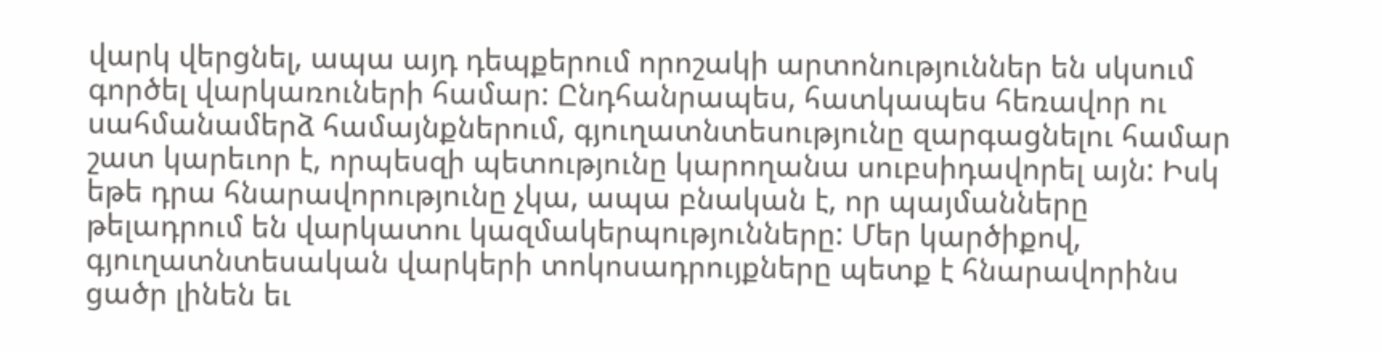վարկ վերցնել, ապա այդ դեպքերում որոշակի արտոնություններ են սկսում գործել վարկառուների համար: Ընդհանրապես, հատկապես հեռավոր ու սահմանամերձ համայնքներում, գյուղատնտեսությունը զարգացնելու համար շատ կարեւոր է, որպեսզի պետությունը կարողանա սուբսիդավորել այն: Իսկ եթե դրա հնարավորությունը չկա, ապա բնական է, որ պայմանները թելադրում են վարկատու կազմակերպությունները: Մեր կարծիքով, գյուղատնտեսական վարկերի տոկոսադրույքները պետք է հնարավորինս ցածր լինեն եւ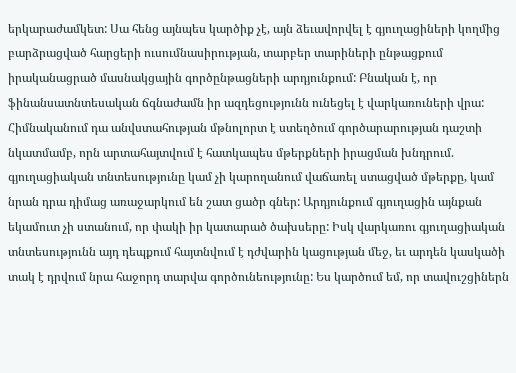երկարաժամկետ: Սա հենց այնպես կարծիք չէ, այն ձեւավորվել է գյուղացիների կողմից բարձրացված հարցերի ուսումնասիրության, տարբեր տարիների ընթացքում իրականացրած մասնակցային գործընթացների արդյունքում: Բնական է, որ ֆինանսատնտեսական ճգնաժամն իր ազդեցությունն ունեցել է վարկառուների վրա: Հիմնականում դա անվստահության մթնոլորտ է ստեղծում գործարարության դաշտի նկատմամբ, որն արտահայտվում է հատկապես մթերքների իրացման խնդրում. գյուղացիական տնտեսությունը կամ չի կարողանում վաճառել ստացված մթերքը, կամ նրան դրա դիմաց առաջարկում են շատ ցածր գներ: Արդյունքում գյուղացին այնքան եկամուտ չի ստանում, որ փակի իր կատարած ծախսերը: Իսկ վարկառու գյուղացիական տնտեսությունն այդ դեպքում հայտնվում է դժվարին կացության մեջ, եւ արդեն կասկածի տակ է դրվում նրա հաջորդ տարվա գործունեությունը: Ես կարծում եմ, որ տավուշցիներն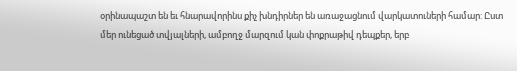օրինապաշտ են եւ հնարավորինս քիչ խնդիրներ են առաջացնում վարկատուների համար: Ըստ մեր ունեցած տվյալների, ամբողջ մարզում կան փոքրաթիվ դեպքեր, երբ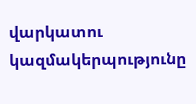վարկատու կազմակերպությունը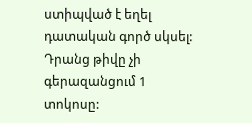ստիպված է եղել դատական գործ սկսել: Դրանց թիվը չի գերազանցում 1 տոկոսը: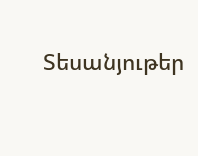Տեսանյութեր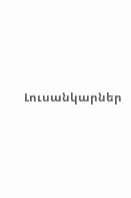Լուսանկարներ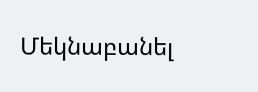Մեկնաբանել